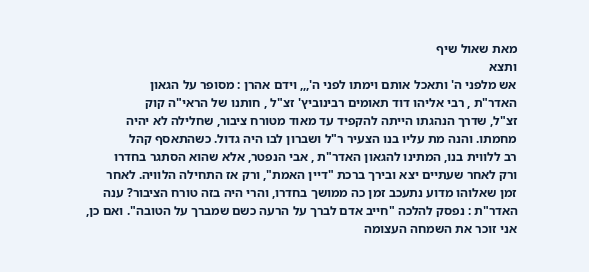מאת שאול שיף
ותצא
אש מלפני ה' ותאכל אותם וימתו לפני ה',,, וידם אהרן : מסופר על הגאון
האדר"ת , רבי אליהו דוד תאומים רבינוביץ' זצ"ל , חותנו של הראי"ה קוק
זצ"ל, שדרך הנהגתו הייתה להקפיד עד מאוד מטורח ציבור, שחלילה לא יהיה
מחמתו. והנה מת עליו בנו הצעיר ר"ל ושברון לבו היה גדול. כשהתאסף קהל
רב ללווית בנו, המתינו להגאון האדר"ת , אבי הנפטר, אלא שהוא הסתגר בחדרו
ורק לאחר שעתיים יצא ובירך ברכת "דיין האמת", ורק אז התחילה הלוויה. לאחר
זמן שאלוהו מדוע נתעכב זמן כה ממושך בחדרו, והרי היה בזה טורח הציבור? ענה
האדר"ת : נפסק להלכה "חייב אדם לברך על הרעה כשם שמברך על הטובה". ואם כן,
אני זוכר את השמחה העצומה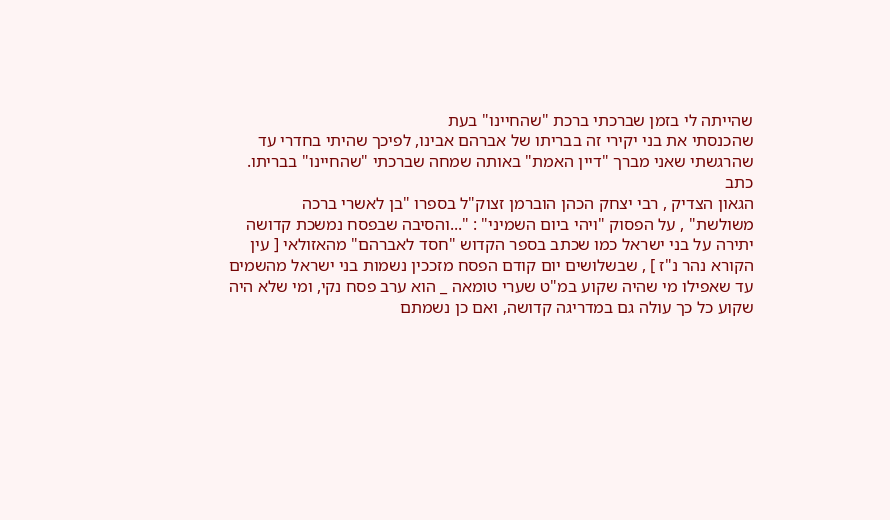שהייתה לי בזמן שברכתי ברכת "שהחיינו" בעת
שהכנסתי את בני יקירי זה בבריתו של אברהם אבינו, לפיכך שהיתי בחדרי עד
שהרגשתי שאני מברך "דיין האמת" באותה שמחה שברכתי "שהחיינו" בבריתו.
כתב
הגאון הצדיק , רבי יצחק הכהן הוברמן זצוק"ל בספרו "בן לאשרי ברכה
משולשת" , על הפסוק "ויהי ביום השמיני" : "...והסיבה שבפסח נמשכת קדושה
יתירה על בני ישראל כמו שכתב בספר הקדוש "חסד לאברהם" מהאזולאי [ עין
הקורא נהר נ"ז ] , שבשלושים יום קודם הפסח מזככין נשמות בני ישראל מהשמים
עד שאפילו מי שהיה שקוע במ"ט שערי טומאה _ הוא ערב פסח נקי, ומי שלא היה
שקוע כל כך עולה גם במדריגה קדושה, ואם כן נשמתם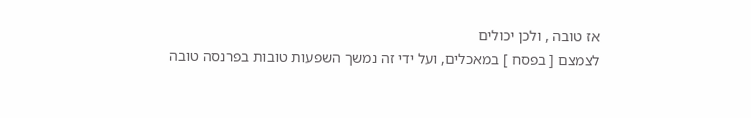אז טובה , ולכן יכולים
לצמצם [ בפסח ] במאכלים, ועל ידי זה נמשך השפעות טובות בפרנסה טובה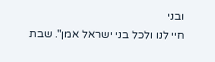ובני
חיי לנו ולכל בני ישראל אמן". שבת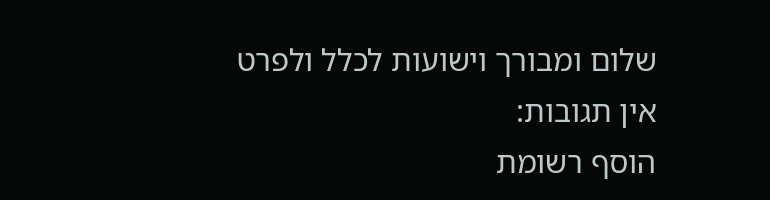שלום ומבורך וישועות לכלל ולפרט
אין תגובות:
הוסף רשומת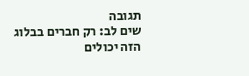תגובה
שים לב: רק חברים בבלוג הזה יכולים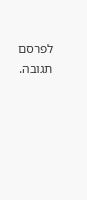לפרסם תגובה.